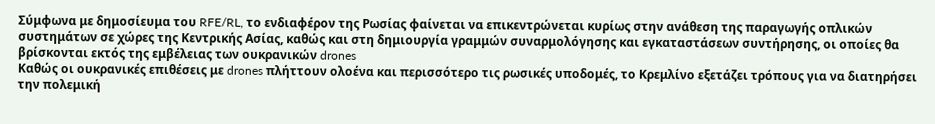Σύμφωνα με δημοσίευμα του RFE/RL, το ενδιαφέρον της Ρωσίας φαίνεται να επικεντρώνεται κυρίως στην ανάθεση της παραγωγής οπλικών συστημάτων σε χώρες της Κεντρικής Ασίας, καθώς και στη δημιουργία γραμμών συναρμολόγησης και εγκαταστάσεων συντήρησης, οι οποίες θα βρίσκονται εκτός της εμβέλειας των ουκρανικών drones
Καθώς οι ουκρανικές επιθέσεις με drones πλήττουν ολοένα και περισσότερο τις ρωσικές υποδομές, το Κρεμλίνο εξετάζει τρόπους για να διατηρήσει την πολεμική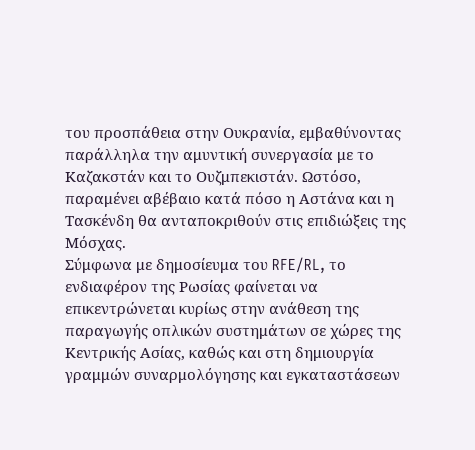του προσπάθεια στην Ουκρανία, εμβαθύνοντας παράλληλα την αμυντική συνεργασία με το Καζακστάν και το Ουζμπεκιστάν. Ωστόσο, παραμένει αβέβαιο κατά πόσο η Αστάνα και η Τασκένδη θα ανταποκριθούν στις επιδιώξεις της Μόσχας.
Σύμφωνα με δημοσίευμα του RFE/RL, το ενδιαφέρον της Ρωσίας φαίνεται να επικεντρώνεται κυρίως στην ανάθεση της παραγωγής οπλικών συστημάτων σε χώρες της Κεντρικής Ασίας, καθώς και στη δημιουργία γραμμών συναρμολόγησης και εγκαταστάσεων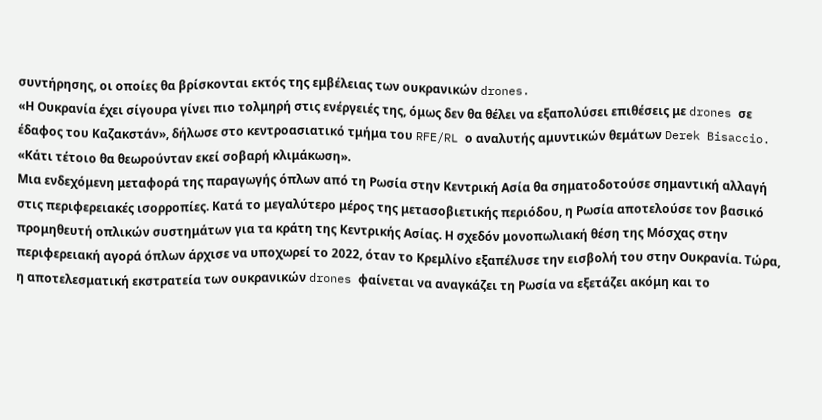συντήρησης, οι οποίες θα βρίσκονται εκτός της εμβέλειας των ουκρανικών drones.
«Η Ουκρανία έχει σίγουρα γίνει πιο τολμηρή στις ενέργειές της, όμως δεν θα θέλει να εξαπολύσει επιθέσεις με drones σε έδαφος του Καζακστάν», δήλωσε στο κεντροασιατικό τμήμα του RFE/RL ο αναλυτής αμυντικών θεμάτων Derek Bisaccio. «Κάτι τέτοιο θα θεωρούνταν εκεί σοβαρή κλιμάκωση».
Μια ενδεχόμενη μεταφορά της παραγωγής όπλων από τη Ρωσία στην Κεντρική Ασία θα σηματοδοτούσε σημαντική αλλαγή στις περιφερειακές ισορροπίες. Κατά το μεγαλύτερο μέρος της μετασοβιετικής περιόδου, η Ρωσία αποτελούσε τον βασικό προμηθευτή οπλικών συστημάτων για τα κράτη της Κεντρικής Ασίας. Η σχεδόν μονοπωλιακή θέση της Μόσχας στην περιφερειακή αγορά όπλων άρχισε να υποχωρεί το 2022, όταν το Κρεμλίνο εξαπέλυσε την εισβολή του στην Ουκρανία. Τώρα, η αποτελεσματική εκστρατεία των ουκρανικών drones φαίνεται να αναγκάζει τη Ρωσία να εξετάζει ακόμη και το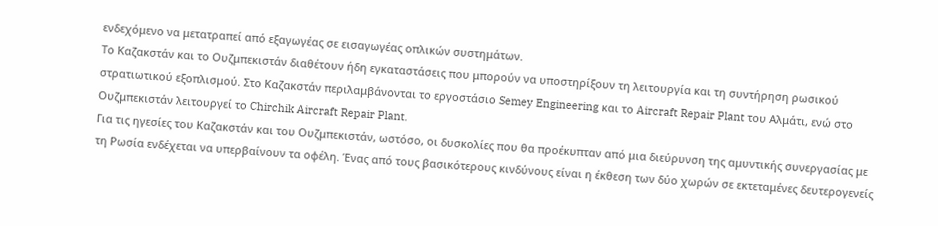ενδεχόμενο να μετατραπεί από εξαγωγέας σε εισαγωγέας οπλικών συστημάτων.
Το Καζακστάν και το Ουζμπεκιστάν διαθέτουν ήδη εγκαταστάσεις που μπορούν να υποστηρίξουν τη λειτουργία και τη συντήρηση ρωσικού στρατιωτικού εξοπλισμού. Στο Καζακστάν περιλαμβάνονται το εργοστάσιο Semey Engineering και το Aircraft Repair Plant του Αλμάτι, ενώ στο Ουζμπεκιστάν λειτουργεί το Chirchik Aircraft Repair Plant.
Για τις ηγεσίες του Καζακστάν και του Ουζμπεκιστάν, ωστόσο, οι δυσκολίες που θα προέκυπταν από μια διεύρυνση της αμυντικής συνεργασίας με τη Ρωσία ενδέχεται να υπερβαίνουν τα οφέλη. Ένας από τους βασικότερους κινδύνους είναι η έκθεση των δύο χωρών σε εκτεταμένες δευτερογενείς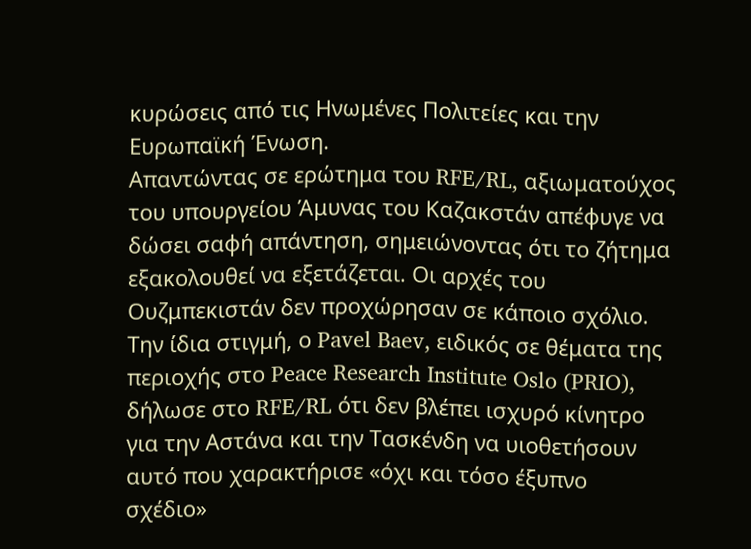κυρώσεις από τις Ηνωμένες Πολιτείες και την Ευρωπαϊκή Ένωση.
Απαντώντας σε ερώτημα του RFE/RL, αξιωματούχος του υπουργείου Άμυνας του Καζακστάν απέφυγε να δώσει σαφή απάντηση, σημειώνοντας ότι το ζήτημα εξακολουθεί να εξετάζεται. Οι αρχές του Ουζμπεκιστάν δεν προχώρησαν σε κάποιο σχόλιο.
Την ίδια στιγμή, ο Pavel Baev, ειδικός σε θέματα της περιοχής στο Peace Research Institute Oslo (PRIO), δήλωσε στο RFE/RL ότι δεν βλέπει ισχυρό κίνητρο για την Αστάνα και την Τασκένδη να υιοθετήσουν αυτό που χαρακτήρισε «όχι και τόσο έξυπνο σχέδιο»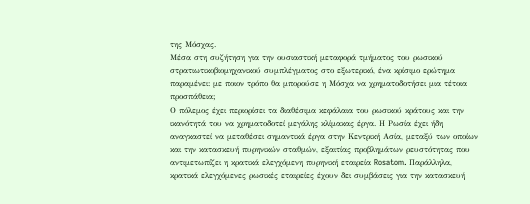της Μόσχας.
Μέσα στη συζήτηση για την ουσιαστική μεταφορά τμήματος του ρωσικού στρατιωτικοβιομηχανικού συμπλέγματος στο εξωτερικό, ένα κρίσιμο ερώτημα παραμένει: με ποιον τρόπο θα μπορούσε η Μόσχα να χρηματοδοτήσει μια τέτοια προσπάθεια;
Ο πόλεμος έχει περιορίσει τα διαθέσιμα κεφάλαια του ρωσικού κράτους και την ικανότητά του να χρηματοδοτεί μεγάλης κλίμακας έργα. Η Ρωσία έχει ήδη αναγκαστεί να μεταθέσει σημαντικά έργα στην Κεντρική Ασία, μεταξύ των οποίων και την κατασκευή πυρηνικών σταθμών, εξαιτίας προβλημάτων ρευστότητας που αντιμετωπίζει η κρατικά ελεγχόμενη πυρηνική εταιρεία Rosatom. Παράλληλα, κρατικά ελεγχόμενες ρωσικές εταιρείες έχουν δει συμβάσεις για την κατασκευή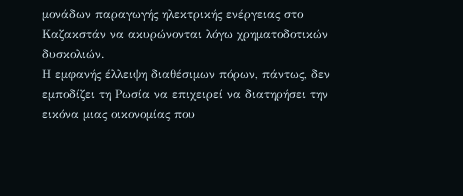μονάδων παραγωγής ηλεκτρικής ενέργειας στο Καζακστάν να ακυρώνονται λόγω χρηματοδοτικών δυσκολιών.
Η εμφανής έλλειψη διαθέσιμων πόρων, πάντως, δεν εμποδίζει τη Ρωσία να επιχειρεί να διατηρήσει την εικόνα μιας οικονομίας που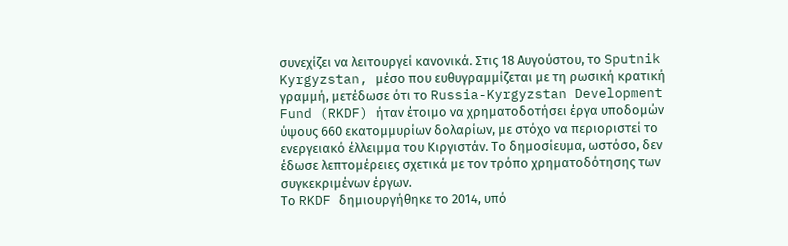συνεχίζει να λειτουργεί κανονικά. Στις 18 Αυγούστου, το Sputnik Kyrgyzstan, μέσο που ευθυγραμμίζεται με τη ρωσική κρατική γραμμή, μετέδωσε ότι το Russia-Kyrgyzstan Development Fund (RKDF) ήταν έτοιμο να χρηματοδοτήσει έργα υποδομών ύψους 660 εκατομμυρίων δολαρίων, με στόχο να περιοριστεί το ενεργειακό έλλειμμα του Κιργιστάν. Το δημοσίευμα, ωστόσο, δεν έδωσε λεπτομέρειες σχετικά με τον τρόπο χρηματοδότησης των συγκεκριμένων έργων.
Το RKDF δημιουργήθηκε το 2014, υπό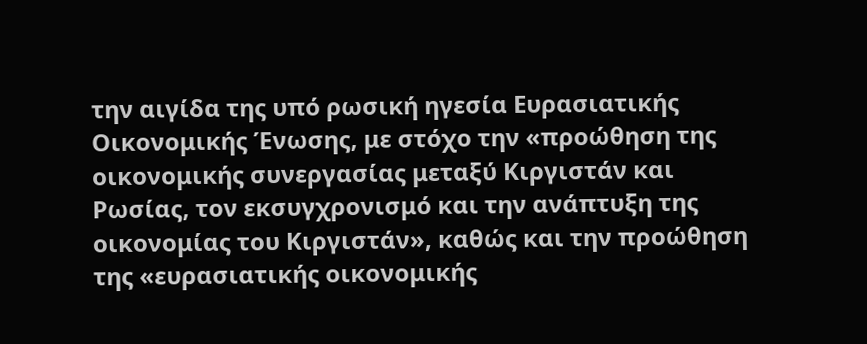την αιγίδα της υπό ρωσική ηγεσία Ευρασιατικής Οικονομικής Ένωσης, με στόχο την «προώθηση της οικονομικής συνεργασίας μεταξύ Κιργιστάν και Ρωσίας, τον εκσυγχρονισμό και την ανάπτυξη της οικονομίας του Κιργιστάν», καθώς και την προώθηση της «ευρασιατικής οικονομικής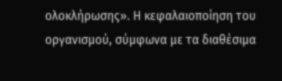ολοκλήρωσης». Η κεφαλαιοποίηση του οργανισμού, σύμφωνα με τα διαθέσιμα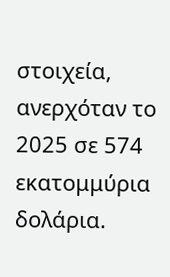στοιχεία, ανερχόταν το 2025 σε 574 εκατομμύρια δολάρια.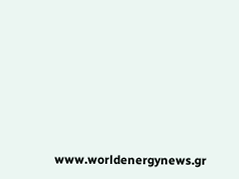www.worldenergynews.gr